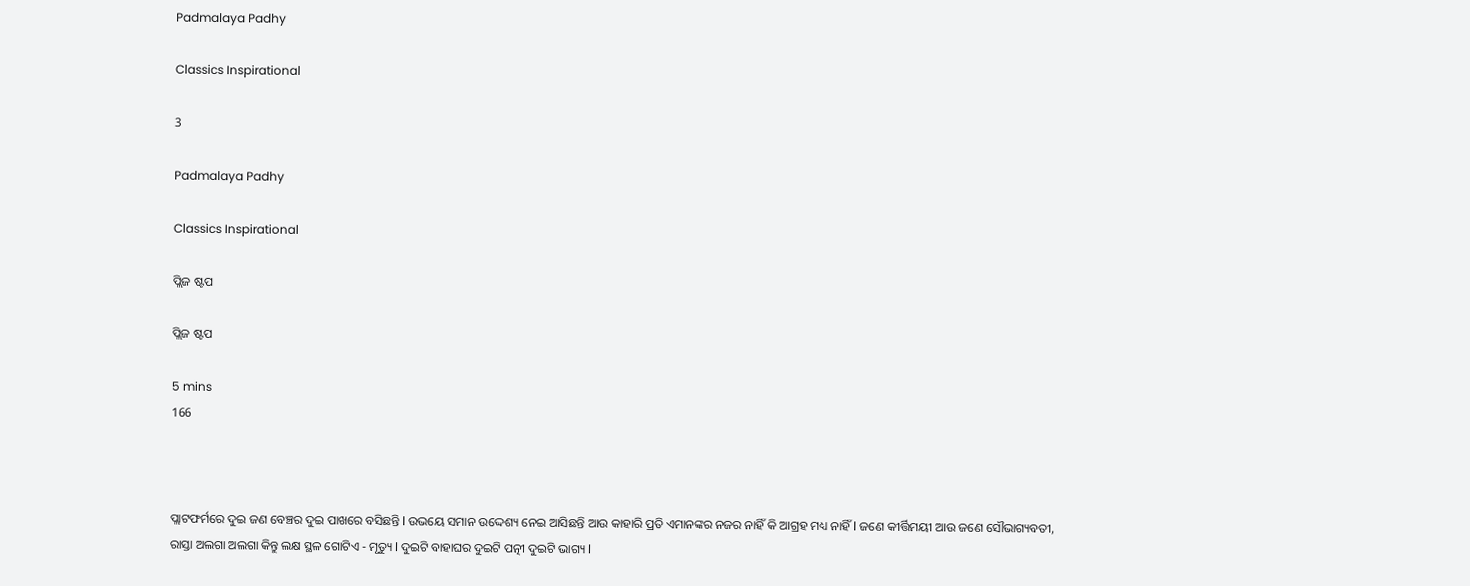Padmalaya Padhy

Classics Inspirational

3

Padmalaya Padhy

Classics Inspirational

ପ୍ଲିଜ ଷ୍ଟପ

ପ୍ଲିଜ ଷ୍ଟପ

5 mins
166



ପ୍ଲାଟଫର୍ମରେ ଦୁଇ ଜଣ ବେଞ୍ଚର ଦୁଇ ପାଖରେ ବସିଛନ୍ତି l ଉଭୟେ ସମାନ ଉଦ୍ଦେଶ୍ୟ ନେଇ ଆସିଛନ୍ତି ଆଉ କାହାରି ପ୍ରତି ଏମାନଙ୍କର ନଜର ନାହିଁ କି ଆଗ୍ରହ ମଧ୍ୟ ନାହିଁ l ଜଣେ କୀର୍ତ୍ତିମୟୀ ଆଉ ଜଣେ ସୌଭାଗ୍ୟବତୀ, ରାସ୍ତା ଅଲଗା ଅଲଗା କିନ୍ତୁ ଲକ୍ଷ ସ୍ଥଳ ଗୋଟିଏ - ମୃତ୍ୟୁ l ଦୁଇଟି ବାହାଘର ଦୁଇଟି ପତ୍ନୀ ଦୁଇଟି ଭାଗ୍ୟ l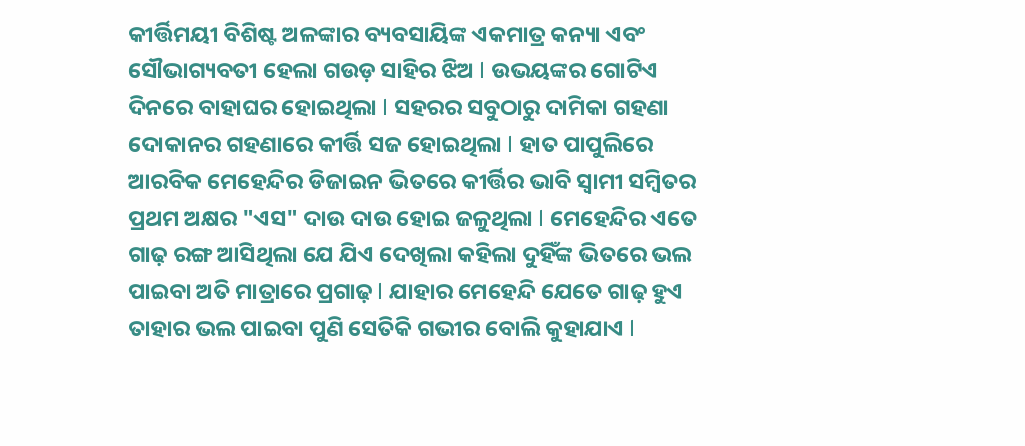କୀର୍ତ୍ତିମୟୀ ବିଶିଷ୍ଟ ଅଳଙ୍କାର ବ୍ୟବସାୟିଙ୍କ ଏକମାତ୍ର କନ୍ୟା ଏବଂ ସୌଭାଗ୍ୟବତୀ ହେଲା ଗଉଡ଼ ସାହିର ଝିଅ l ଉଭୟଙ୍କର ଗୋଟିଏ ଦିନରେ ବାହାଘର ହୋଇଥିଲା l ସହରର ସବୁଠାରୁ ଦାମିକା ଗହଣା ଦୋକାନର ଗହଣାରେ କୀର୍ତ୍ତି ସଜ ହୋଇଥିଲା l ହାତ ପାପୁଲିରେ ଆରବିକ ମେହେନ୍ଦିର ଡିଜାଇନ ଭିତରେ କୀର୍ତ୍ତିର ଭାବି ସ୍ୱାମୀ ସମ୍ବିତର ପ୍ରଥମ ଅକ୍ଷର "ଏସ" ଦାଉ ଦାଉ ହୋଇ ଜଳୁଥିଲା l ମେହେନ୍ଦିର ଏତେ ଗାଢ଼ ରଙ୍ଗ ଆସିଥିଲା ଯେ ଯିଏ ଦେଖିଲା କହିଲା ଦୁହିଁଙ୍କ ଭିତରେ ଭଲ ପାଇବା ଅତି ମାତ୍ରାରେ ପ୍ରଗାଢ଼ l ଯାହାର ମେହେନ୍ଦି ଯେତେ ଗାଢ଼ ହୁଏ ତାହାର ଭଲ ପାଇବା ପୁଣି ସେତିକି ଗଭୀର ବୋଲି କୁହାଯାଏ l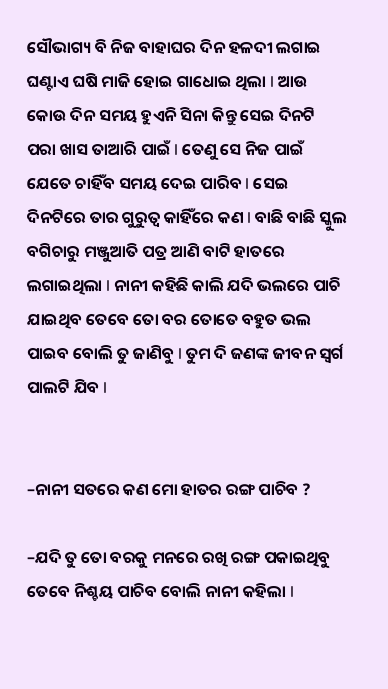ସୌଭାଗ୍ୟ ବି ନିଜ ବାହାଘର ଦିନ ହଳଦୀ ଲଗାଇ ଘଣ୍ଟାଏ ଘଷି ମାଜି ହୋଇ ଗାଧୋଇ ଥିଲା l ଆଉ କୋଉ ଦିନ ସମୟ ହୁଏନି ସିନା କିନ୍ତୁ ସେଇ ଦିନଟି ପରା ଖାସ ତାଆରି ପାଇଁ l ତେଣୁ ସେ ନିଜ ପାଇଁ ଯେତେ ଚାହିଁବ ସମୟ ଦେଇ ପାରିବ l ସେଇ ଦିନଟିରେ ତାର ଗୁରୁତ୍ୱ କାହିଁରେ କଣ l ବାଛି ବାଛି ସ୍କୁଲ ବଗିଚାରୁ ମଞ୍ଜୁଆତି ପତ୍ର ଆଣି ବାଟି ହାତରେ ଲଗାଇଥିଲା l ନାନୀ କହିଛି କାଲି ଯଦି ଭଲରେ ପାଚି ଯାଇଥିବ ତେବେ ତୋ ବର ତୋତେ ବହୁତ ଭଲ ପାଇବ ବୋଲି ତୁ ଜାଣିବୁ l ତୁମ ଦି ଜଣଙ୍କ ଜୀବନ ସ୍ୱର୍ଗ ପାଲଟି ଯିବ l


–ନାନୀ ସତରେ କଣ ମୋ ହାତର ରଙ୍ଗ ପାଚିବ ?

–ଯଦି ତୁ ତୋ ବରକୁ ମନରେ ରଖି ରଙ୍ଗ ପକାଇଥିବୁ ତେବେ ନିଶ୍ଚୟ ପାଚିବ ବୋଲି ନାନୀ କହିଲା l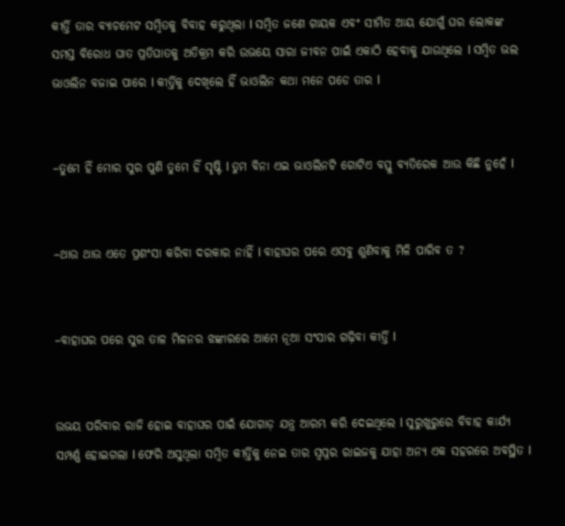କୀର୍ତ୍ତି ତାର ବ୍ୟାଚମେଟ ସମ୍ବିତକୁ ବିବାହ କରୁଥିଲା l ସମ୍ବିତ ଜଣେ ଗାୟକ ଏବଂ ସୀମିତ ଆୟ ଯୋଗୁଁ ଘର ଲୋକଙ୍କ ସମସ୍ତ ବିରୋଧ ଘାତ ପ୍ରତିଘାତକୁ ଅତିକ୍ରମ କରି ଉଭୟେ ସାରା ଜୀବନ ପାଇଁ ଏକାଠି ହେବାକୁ ଯାଉଥିଲେ l ସମ୍ବିତ ଭଲ ଭାଓଲିନ ବଜାଇ ପାରେ l କୀର୍ତ୍ତିକୁ ଦେଖିଲେ ହିଁ ଭାଓଲିନ କଥା ମନେ ପଡେ ତାର l


–ତୁମେ ହିଁ ମୋର ସୁର ପୁଣି ତୁମେ ହିଁ ସୃଷ୍ଟି l ତୁମ ବିନା ଏଇ ଭାଓଲିନଟି ଗୋଟିଏ ବସ୍ତୁ ବ୍ୟତିରେକ ଆଉ କିଛି ନୁହେଁ l


–ଥାଉ ଥାଉ ଏତେ ପ୍ରଶଂସା କରିବା ଦରକାର ନାହିଁ l ବାହାଘର ପରେ ଏସବୁ ଶୁଣିବାକୁ ମିଳି ପାରିବ ତ ?


–ବାହାଘର ପରେ ସୁର ତାଳ ମିଳନର ଝଙ୍କାରରେ ଆମେ ନୂଆ ସଂସାର ଗଢ଼ିବା କୀର୍ତ୍ତି l


ଉଭୟ ପରିବାର ରାଜି ହୋଇ ବାହାଘର ପାଇଁ ଯୋଗାଡ଼ ଯନ୍ତ୍ର ଆରମ୍ଭ କରି ଦେଇଥିଲେ l ସୁରୁଖୁରୁରେ ବିବାହ କାର୍ଯ୍ୟ ସମ୍ପର୍ଣ୍ଣ ହୋଇଗଲା l ଫେରି ଅସୁଥିଲା ସମ୍ବିତ କୀର୍ତ୍ତିକୁ ନେଇ ତାର ସ୍ବପ୍ନର ରାଇଜକୁ ଯାହା ଅନ୍ୟ ଏକ ସହରରେ ଅବସ୍ଥିତ l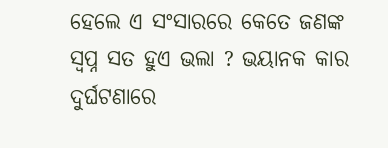ହେଲେ ଏ ସଂସାରରେ କେତେ ଜଣଙ୍କ ସ୍ବପ୍ନ ସତ ହୁଏ ଭଲା ? ଭୟାନକ କାର ଦୁର୍ଘଟଣାରେ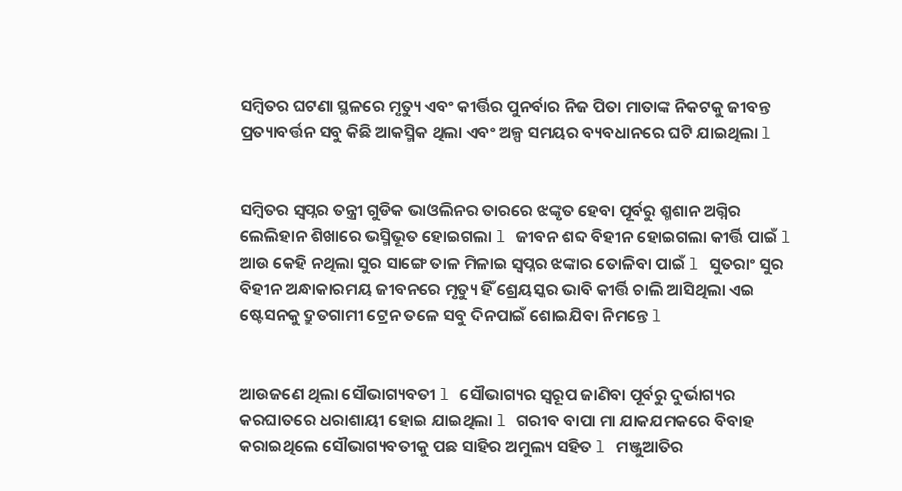ସମ୍ବିତର ଘଟଣା ସ୍ଥଳରେ ମୃତ୍ୟୁ ଏବଂ କୀର୍ତ୍ତିର ପୁନର୍ବାର ନିଜ ପିତା ମାତାଙ୍କ ନିକଟକୁ ଜୀବନ୍ତ ପ୍ରତ୍ୟାବର୍ତ୍ତନ ସବୁ କିଛି ଆକସ୍ମିକ ଥିଲା ଏବଂ ଅଳ୍ପ ସମୟର ବ୍ୟବଧାନରେ ଘଟି ଯାଇଥିଲା l


ସମ୍ବିତର ସ୍ବପ୍ନର ତନ୍ତ୍ରୀ ଗୁଡିକ ଭାଓଲିନର ତାରରେ ଝଙ୍କୃତ ହେବା ପୂର୍ବରୁ ଶ୍ମଶାନ ଅଗ୍ନିର ଲେଲିହାନ ଶିଖାରେ ଭସ୍ମିଭୂତ ହୋଇଗଲା l ଜୀବନ ଶବ୍ଦ ବିହୀନ ହୋଇଗଲା କୀର୍ତ୍ତି ପାଇଁ l ଆଉ କେହି ନଥିଲା ସୁର ସାଙ୍ଗେ ତାଳ ମିଳାଇ ସ୍ବପ୍ନର ଝଙ୍କାର ତୋଳିବା ପାଇଁ l ସୁତରାଂ ସୁର ବିହୀନ ଅନ୍ଧାକାରମୟ ଜୀବନରେ ମୃତ୍ୟୁ ହିଁ ଶ୍ରେୟସ୍କର ଭାବି କୀର୍ତ୍ତି ଚାଲି ଆସିଥିଲା ଏଇ ଷ୍ଟେସନକୁ ଦ୍ରୁତଗାମୀ ଟ୍ରେନ ତଳେ ସବୁ ଦିନପାଇଁ ଶୋଇଯିବା ନିମନ୍ତେ l


ଆଉଜଣେ ଥିଲା ସୌଭାଗ୍ୟବତୀ l ସୌଭାଗ୍ୟର ସ୍ୱରୂପ ଜାଣିବା ପୂର୍ବରୁ ଦୁର୍ଭାଗ୍ୟର କରଘାତରେ ଧରାଶାୟୀ ହୋଇ ଯାଇଥିଲା l ଗରୀବ ବାପା ମା ଯାକଯମକରେ ବିବାହ କରାଇଥିଲେ ସୌଭାଗ୍ୟବତୀକୁ ପଛ ସାହିର ଅମୁଲ୍ୟ ସହିତ l ମଞ୍ଜୁଆତିର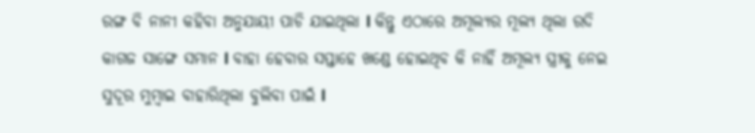ରଙ୍ଗ ବି ନାନୀ କହିବା ଅନୁଯାୟୀ ପାଚି ଯାଇଥିଲା l କିନ୍ତୁ ଏଠାରେ ଅମୂଲ୍ୟର ମୂଲ୍ୟ ଥିଲା ରଦି କାଗଜ ସାଙ୍ଗେ ସମାନ l ବାହା ହେବାର ସପ୍ତାହେ ଖଣ୍ଡେ ହୋଇଥିବ କି ନାହିଁ ଅମୂଲ୍ୟ ସ୍ତ୍ରୀକୁ ନେଇ ସୁଦୂର ମୁମ୍ବାଇ ବାହାରିଥିଲା ବୁଲିବା ପାଇଁ l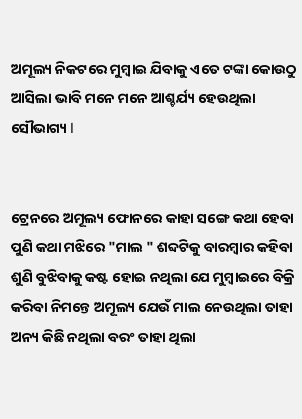ଅମୂଲ୍ୟ ନିକଟରେ ମୁମ୍ବାଇ ଯିବାକୁ ଏତେ ଟଙ୍କା କୋଉଠୁ ଆସିଲା ଭାବି ମନେ ମନେ ଆଶ୍ଚର୍ଯ୍ୟ ହେଉଥିଲା ସୌଭାଗ୍ୟ l


ଟ୍ରେନରେ ଅମୂଲ୍ୟ ଫୋନରେ କାହା ସଙ୍ଗେ କଥା ହେବା ପୁଣି କଥା ମଝିରେ "ମାଲ " ଶବ୍ଦଟିକୁ ବାରମ୍ବାର କହିବା ଶୁଣି ବୁଝିବାକୁ କଷ୍ଟ ହୋଇ ନଥିଲା ଯେ ମୁମ୍ବାଇରେ ବିକ୍ରି କରିବା ନିମନ୍ତେ ଅମୂଲ୍ୟ ଯେଉଁ ମାଲ ନେଉଥିଲା ତାହା ଅନ୍ୟ କିଛି ନଥିଲା ବରଂ ତାହା ଥିଲା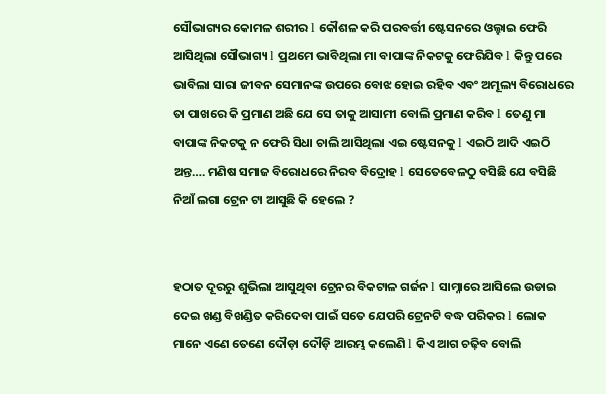ସୌଭାଗ୍ୟର କୋମଳ ଶରୀର l କୌଶଳ କରି ପରବର୍ତ୍ତୀ ଷ୍ଟେସନରେ ଓଲ୍ହାଇ ଫେରି ଆସିଥିଲା ସୌଭାଗ୍ୟ l ପ୍ରଥମେ ଭାବିଥିଲା ମା ବାପାଙ୍କ ନିକଟକୁ ଫେରିଯିବ l କିନ୍ତୁ ପରେ ଭାବିଲା ସାରା ଜୀବନ ସେମାନଙ୍କ ଉପରେ ବୋଝ ହୋଇ ରହିବ ଏବଂ ଅମୂଲ୍ୟ ବିରୋଧରେ ତା ପାଖରେ କି ପ୍ରମାଣ ଅଛି ଯେ ସେ ତାକୁ ଆସାମୀ ବୋଲି ପ୍ରମାଣ କରିବ l ତେଣୁ ମା ବାପାଙ୍କ ନିକଟକୁ ନ ଫେରି ସିଧା ଚାଲି ଆସିଥିଲା ଏଇ ଷ୍ଟେସନକୁ l ଏଇଠି ଆଦି ଏଇଠି ଅନ୍ତ…. ମଣିଷ ସମାଜ ବିରୋଧରେ ନିରବ ବିଦ୍ରୋହ l ସେତେବେଳଠୁ ବସିଛି ଯେ ବସିଛି ନିଆଁ ଲଗା ଟ୍ରେନ ଟା ଆସୁଛି କି ହେଲେ ?


ହଠାତ ଦୂରରୁ ଶୁଭିଲା ଆସୁଥିବା ଟ୍ରେନର ବିକଟାଳ ଗର୍ଜନ l ସାମ୍ନାରେ ଆସିଲେ ଉଡାଇ ଦେଇ ଖଣ୍ଡ ବିଖଣ୍ଡିତ କରିଦେବା ପାଇଁ ସତେ ଯେପରି ଟ୍ରେନଟି ବଦ୍ଧ ପରିକର l ଲୋକ ମାନେ ଏଣେ ତେଣେ ଦୌଡ଼ା ଦୌଡ଼ି ଆରମ୍ଭ କଲେଣି l କିଏ ଆଗ ଚଢ଼ିବ ବୋଲି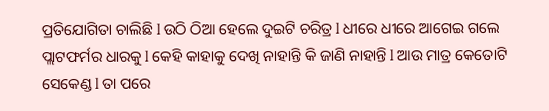ପ୍ରତିଯୋଗିତା ଚାଲିଛି l ଉଠି ଠିଆ ହେଲେ ଦୁଇଟି ଚରିତ୍ର l ଧୀରେ ଧୀରେ ଆଗେଇ ଗଲେ ପ୍ଲାଟଫର୍ମର ଧାରକୁ l କେହି କାହାକୁ ଦେଖି ନାହାନ୍ତି କି ଜାଣି ନାହାନ୍ତି l ଆଉ ମାତ୍ର କେତୋଟି ସେକେଣ୍ଡ l ତା ପରେ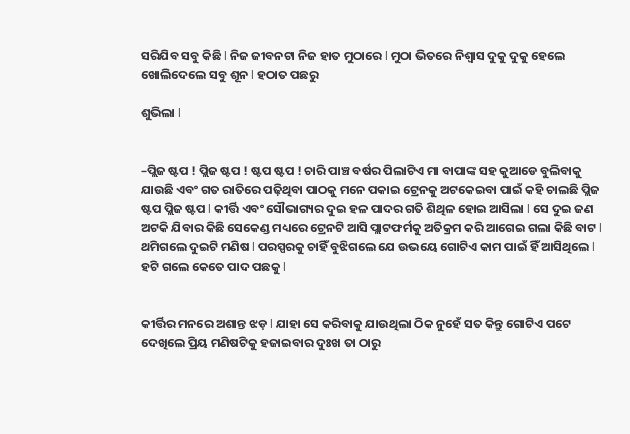ସରିଯିବ ସବୁ କିଛି l ନିଜ ଜୀବନଟା ନିଜ ହାତ ମୁଠାରେ l ମୁଠା ଭିତରେ ନିଶ୍ୱାସ ଦୁକୁ ଦୁକୁ ହେଲେ ଖୋଲିଦେଲେ ସବୁ ଶୂନ l ହଠାତ ପଛରୁ

ଶୁଭିଲା l


–ପ୍ଲିଜ ଷ୍ଟପ ! ପ୍ଲିଜ ଷ୍ଟପ ! ଷ୍ଟପ ଷ୍ଟପ ! ଚାରି ପାଞ୍ଚ ବର୍ଷର ପିଲାଟିଏ ମା ବାପାଙ୍କ ସହ କୁଆଡେ ବୁଲିବାକୁ ଯାଉଛି ଏବଂ ଗତ ରାତିରେ ପଢ଼ିଥିବା ପାଠକୁ ମନେ ପକାଇ ଟ୍ରେନକୁ ଅଟକେଇବା ପାଇଁ କହି ଚାଲଛି ପ୍ଲିଜ ଷ୍ଟପ ପ୍ଲିଜ ଷ୍ଟପ l କୀର୍ତ୍ତି ଏବଂ ସୌଭାଗ୍ୟର ଦୁଇ ହଳ ପାଦର ଗତି ଶିଥିଳ ହୋଇ ଆସିଲା l ସେ ଦୁଇ ଜଣ ଅଟକି ଯିବାର କିଛି ସେକେଣ୍ଡ ମଧ୍ୟରେ ଟ୍ରେନଟି ଆସି ପ୍ଲାଟଫର୍ମକୁ ଅତିକ୍ରମ କରି ଆଗେଇ ଗଲା କିଛି ବାଟ l ଥମିଗଲେ ଦୁଇଟି ମଣିଷ l ପରସ୍ପରକୁ ଚାହିଁ ବୁଝିଗଲେ ଯେ ଉଭୟେ ଗୋଟିଏ କାମ ପାଇଁ ହିଁ ଆସିଥିଲେ l ହଟି ଗଲେ କେତେ ପାଦ ପଛକୁ l


କୀର୍ତ୍ତିର ମନରେ ଅଶାନ୍ତ ଝଡ଼ l ଯାହା ସେ କରିବାକୁ ଯାଉଥିଲା ଠିକ ନୁହେଁ ସତ କିନ୍ତୁ ଗୋଟିଏ ପଟେ ଦେଖିଲେ ପ୍ରିୟ ମଣିଷଟିକୁ ହଜାଇବାର ଦୁଃଖ ତା ଠାରୁ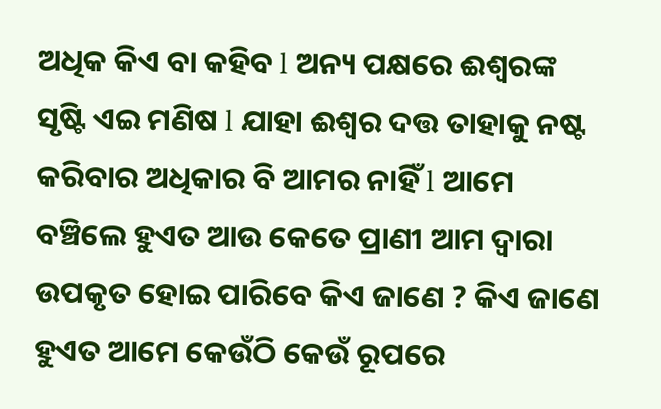ଅଧିକ କିଏ ବା କହିବ l ଅନ୍ୟ ପକ୍ଷରେ ଈଶ୍ୱରଙ୍କ ସୃଷ୍ଟି ଏଇ ମଣିଷ l ଯାହା ଈଶ୍ୱର ଦତ୍ତ ତାହାକୁ ନଷ୍ଟ କରିବାର ଅଧିକାର ବି ଆମର ନାହିଁ l ଆମେ ବଞ୍ଚିଲେ ହୁଏତ ଆଉ କେତେ ପ୍ରାଣୀ ଆମ ଦ୍ୱାରା ଉପକୃତ ହୋଇ ପାରିବେ କିଏ ଜାଣେ ? କିଏ ଜାଣେ ହୁଏତ ଆମେ କେଉଁଠି କେଉଁ ରୂପରେ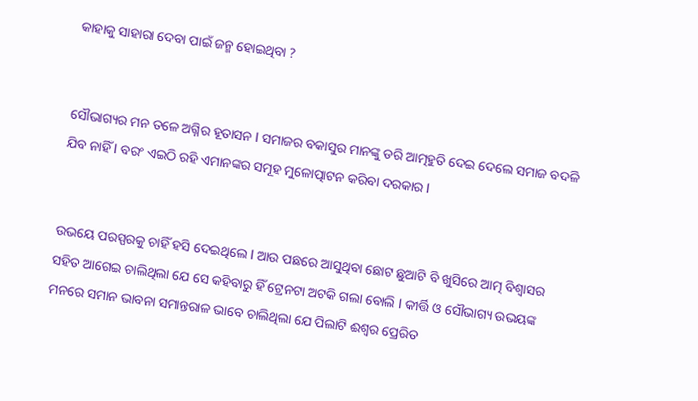କାହାକୁ ସାହାରା ଦେବା ପାଇଁ ଜନ୍ମ ହୋଇଥିବା ?


ସୌଭାଗ୍ୟର ମନ ତଳେ ଅଗ୍ନିର ହୂତାସନ l ସମାଜର ବକାସୁର ମାନଙ୍କୁ ଡରି ଆତ୍ମହୁତି ଦେଇ ଦେଲେ ସମାଜ ବଦଳି ଯିବ ନାହିଁ l ବରଂ ଏଇଠି ରହି ଏମାନଙ୍କର ସମୂହ ମୁଳୋତ୍ପାଟନ କରିବା ଦରକାର l


ଉଭୟେ ପରସ୍ପରକୁ ଚାହିଁ ହସି ଦେଇଥିଲେ l ଆଉ ପଛରେ ଆସୁଥିବା ଛୋଟ ଛୁଆଟି ବି ଖୁସିରେ ଆତ୍ମ ବିଶ୍ୱାସର ସହିତ ଆଗେଇ ଚାଲିଥିଲା ଯେ ସେ କହିବାରୁ ହିଁ ଟ୍ରେନଟା ଅଟକି ଗଲା ବୋଲି l କୀର୍ତ୍ତି ଓ ସୌଭାଗ୍ୟ ଉଭୟଙ୍କ ମନରେ ସମାନ ଭାବନା ସମାନ୍ତରାଳ ଭାବେ ଚାଲିଥିଲା ଯେ ପିଲାଟି ଈଶ୍ୱର ପ୍ରେରିତ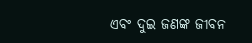ଏବଂ ଦୁଇ ଜଣଙ୍କ ଜୀବନ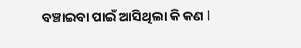ବଞ୍ଚାଇବା ପାଇଁ ଆସିଥିଲା କି କଣ l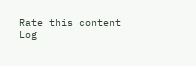Rate this content
Log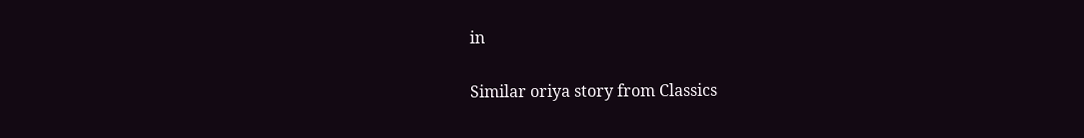in

Similar oriya story from Classics